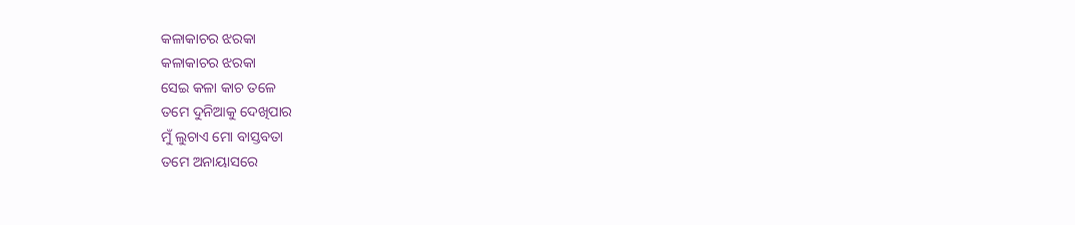କଳାକାଚର ଝରକା
କଳାକାଚର ଝରକା
ସେଇ କଳା କାଚ ତଳେ
ତମେ ଦୁନିଆକୁ ଦେଖିପାର
ମୁଁ ଲୁଚାଏ ମୋ ବାସ୍ତବତା
ତମେ ଅନାୟାସରେ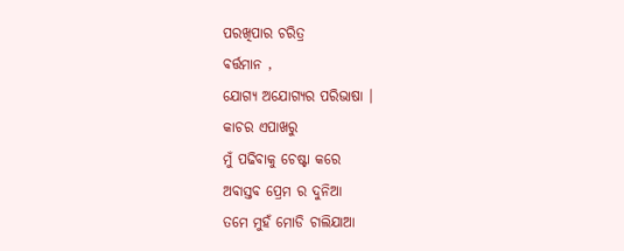ପରଖିପାର ଚରିତ୍ର
ବର୍ତ୍ତମାନ ,
ଯୋଗ୍ୟ ଅଯୋଗ୍ୟର ପରିଭାଷା ।
କାଚର ଏପାଖରୁ
ମୁଁ ପଢିବାକୁ ଚେଷ୍ଟା କରେ
ଅବାସ୍ତବ ପ୍ରେମ ର ଦୁନିଆ
ତମେ ମୁହଁ ମୋଡି ଚାଲିଯାଆ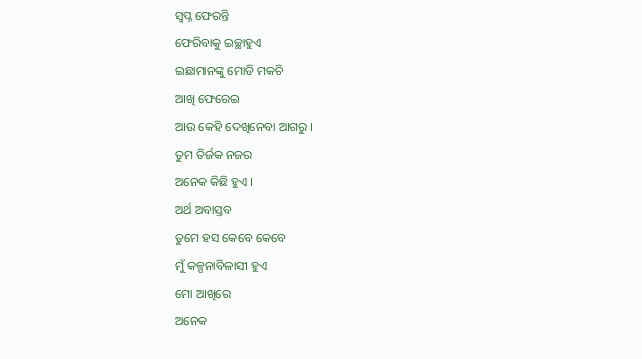ସ୍ଵପ୍ନ ଫେରନ୍ତି
ଫେରିବାକୁ ଇଚ୍ଛାହୁଏ
ଇଛାମାନଙ୍କୁ ମୋଡି ମକଚି
ଆଖି ଫେରେଇ
ଆଉ କେହି ଦେଖିନେବା ଆଗରୁ ।
ତୁମ ତିର୍ଜକ ନଜର
ଅନେକ କିଛି ହୁଏ ।
ଅର୍ଥ ଅବାସ୍ତବ
ତୁମେ ହସ କେବେ କେବେ
ମୁଁ କଳ୍ପନାବିଳାସୀ ହୁଏ
ମୋ ଆଖିରେ
ଅନେକ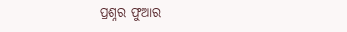ପ୍ରଶ୍ନର ଫୁଆର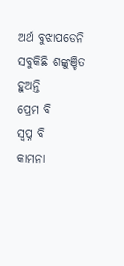ଅର୍ଥ ବୁଝାପଡେନି
ସବୁକିଛି ଶଙ୍କୁଞ୍ଚିତ ହୁଅନ୍ତି
ପ୍ରେମ ବି
ସ୍ଵପ୍ନ ବି
କାମନା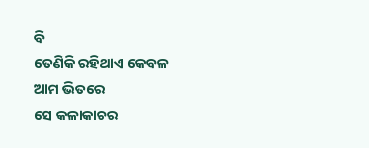ବି
ତେଣିକି ରହିଥାଏ କେବଳ
ଆମ ଭିତରେ
ସେ କଳାକାଚର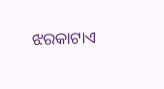ଝରକାଟାଏ